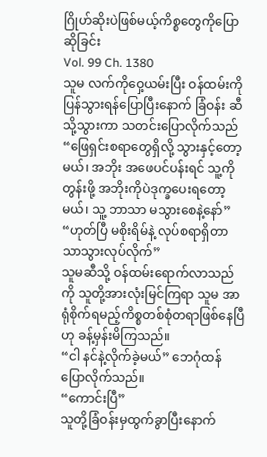ဂြိုဟ်ဆိုးပဲဖြစ်မယ့်ကိစ္စတွေကိုပြောဆိုခြင်း
Vol. 99 Ch. 1380
သူမ လက်ကိုဝှေ့ယမ်းပြီး ဝန်ထမ်းကိုပြန်သွားရန်ပြောပြီးနောက် ခြံဝန်း ဆီသို့သွားကာ သတင်းပြောလိုက်သည် “ဖြေရှင်းစရာတွေရှိလို့ သွားနှင့်တော့ မယ်၊ အဘိုး အဖေပင်ပန်းရင် သူ့ကိုတွန်းဖို့ အဘိုးကိုပဲဒုက္ခပေးရတော့မယ်၊ သူ့ ဘာသာ မသွားစေနဲ့နော်”
“ဟုတ်ပြီ မစိုးရိမ်နဲ့ လုပ်စရာရှိတာသာသွားလုပ်လိုက်”
သူမဆီသို့ ဝန်ထမ်းရောက်လာသည်ကို သူတို့အားလုံးမြင်ကြရာ သူမ အာရုံစိုက်ရမည့်ကိစ္စတစ်စုံတရာဖြစ်နေပြီဟု ခန့်မှန်းမိကြသည်။
“ငါ နင်နဲ့လိုက်ခဲ့မယ်” ဘေဂုံထန် ပြောလိုက်သည်။
“ကောင်းပြီ”
သူတို့ခြံဝန်းမှထွက်ခွာပြီးနောက်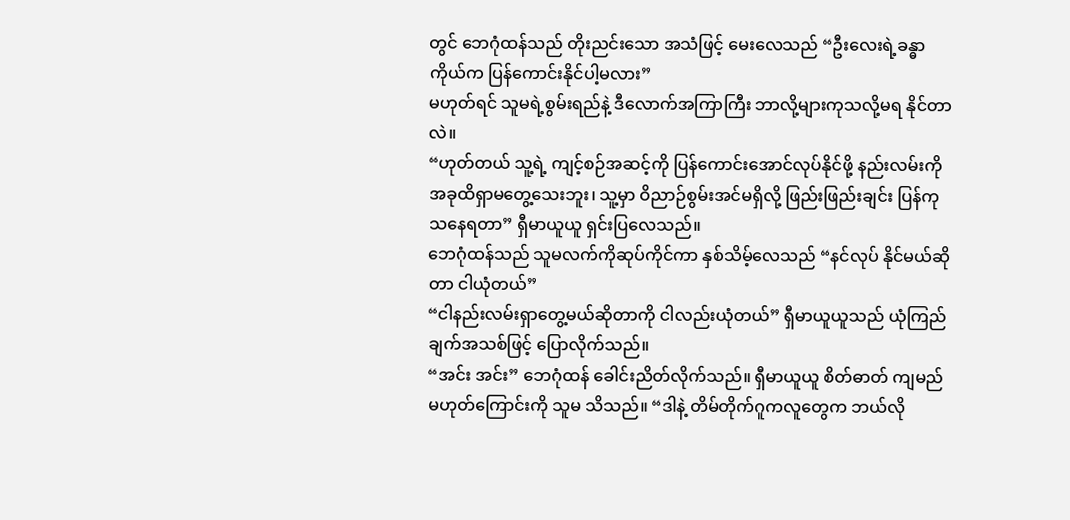တွင် ဘေဂုံထန်သည် တိုးညင်းသော အသံဖြင့် မေးလေသည် “ဦးလေးရဲ့ခန္ဓာကိုယ်က ပြန်ကောင်းနိုင်ပါ့မလား”
မဟုတ်ရင် သူမရဲ့စွမ်းရည်နဲ့ ဒီလောက်အကြာကြီး ဘာလို့များကုသလို့မရ နိုင်တာလဲ။
“ဟုတ်တယ် သူ့ရဲ့ ကျင့်စဉ်အဆင့်ကို ပြန်ကောင်းအောင်လုပ်နိုင်ဖို့ နည်းလမ်းကို အခုထိရှာမတွေ့သေးဘူး၊ သူ့မှာ ဝိညာဉ်စွမ်းအင်မရှိလို့ ဖြည်းဖြည်းချင်း ပြန်ကုသနေရတာ” ရှီမာယူယူ ရှင်းပြလေသည်။
ဘေဂုံထန်သည် သူမလက်ကိုဆုပ်ကိုင်ကာ နှစ်သိမ့်လေသည် “နင်လုပ် နိုင်မယ်ဆိုတာ ငါယုံတယ်”
“ငါနည်းလမ်းရှာတွေ့မယ်ဆိုတာကို ငါလည်းယုံတယ်” ရှီမာယူယူသည် ယုံကြည်ချက်အသစ်ဖြင့် ပြောလိုက်သည်။
“အင်း အင်း” ဘေဂုံထန် ခေါင်းညိတ်လိုက်သည်။ ရှီမာယူယူ စိတ်ဓာတ် ကျမည်မဟုတ်ကြောင်းကို သူမ သိသည်။ “ဒါနဲ့ တိမ်တိုက်ဂူကလူတွေက ဘယ်လို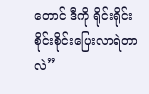တောင် ဒီကို ရိုင်းရိုင်းစိုင်းစိုင်းပြေးလာရဲတာလဲ”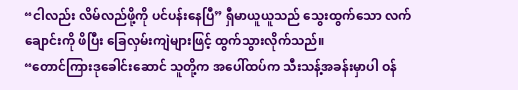“ငါလည်း လိမ်လည်ဖို့ကို ပင်ပန်းနေပြီ” ရှီမာယူယူသည် သွေးထွက်သော လက်ချောင်းကို ဖိပြီး ခြေလှမ်းကျဲများဖြင့် ထွက်သွားလိုက်သည်။
“တောင်ကြားဒုခေါင်းဆောင် သူတို့က အပေါ်ထပ်က သီးသန့်အခန်းမှာပါ ဝန်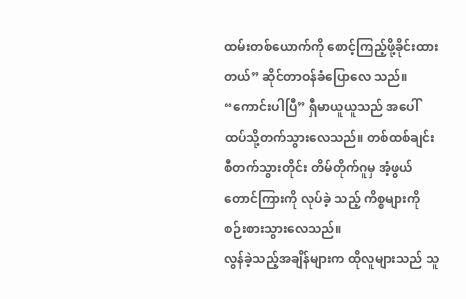ထမ်းတစ်ယောက်ကို စောင့်ကြည့်ဖို့ခိုင်းထားတယ်” ဆိုင်တာဝန်ခံပြောလေ သည်။
“ကောင်းပါပြီ” ရှီမာယူယူသည် အပေါ်ထပ်သို့တက်သွားလေသည်။ တစ်ထစ်ချင်းစီတက်သွားတိုင်း တိမ်တိုက်ဂူမှ အံ့ဖွယ်တောင်ကြားကို လုပ်ခဲ့ သည့် ကိစ္စများကို စဉ်းစားသွားလေသည်။
လွန်ခဲ့သည့်အချိန်များက ထိုလူများသည် သူ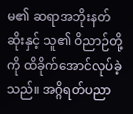မ၏ ဆရာအဘိုးနတ်ဆိုးနှင့် သူ၏ ဝိညာဉ်တို့ကို ထိခိုက်အောင်လုပ်ခဲ့သည်။ အဂ္ဂိရတ်ပညာ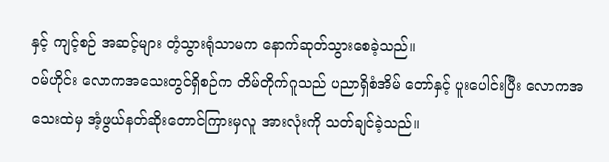နှင့် ကျင့်စဉ် အဆင့်များ တံ့သွားရုံသာမက နောက်ဆုတ်သွားစေခဲ့သည်။
ဝမ်ဟိုင်း လောကအသေးတွင်ရှိစဉ်က တိမ်တိုက်ဂူသည် ပညာရှိစံအိမ် တော်နှင့် ပူးပေါင်းပြီး လောကအသေးထဲမှ အံ့ဖွယ်နတ်ဆိုးတောင်ကြားမှလူ အားလုံးကို သတ်ချင်ခဲ့သည်။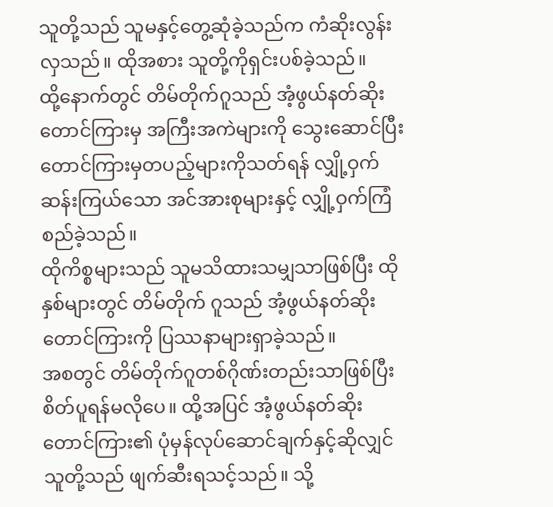သူတို့သည် သူမနှင့်တွေ့ဆုံခဲ့သည်က ကံဆိုးလွန်း လှသည်။ ထိုအစား သူတို့ကိုရှင်းပစ်ခဲ့သည်။
ထို့နောက်တွင် တိမ်တိုက်ဂူသည် အံ့ဖွယ်နတ်ဆိုးတောင်ကြားမှ အကြီးအကဲများကို သွေးဆောင်ပြီး တောင်ကြားမှတပည့်များကိုသတ်ရန် လျှို့ဝှက်ဆန်းကြယ်သော အင်အားစုများနှင့် လျှို့ဝှက်ကြံစည်ခဲ့သည်။
ထိုကိစ္စများသည် သူမသိထားသမျှသာဖြစ်ပြီး ထိုနှစ်များတွင် တိမ်တိုက် ဂူသည် အံ့ဖွယ်နတ်ဆိုးတောင်ကြားကို ပြဿနာများရှာခဲ့သည်။
အစတွင် တိမ်တိုက်ဂူတစ်ဂိုဏ်းတည်းသာဖြစ်ပြီး စိတ်ပူရန်မလိုပေ။ ထို့အပြင် အံ့ဖွယ်နတ်ဆိုးတောင်ကြား၏ ပုံမှန်လုပ်ဆောင်ချက်နှင့်ဆိုလျှင် သူတို့သည် ဖျက်ဆီးရသင့်သည်။ သို့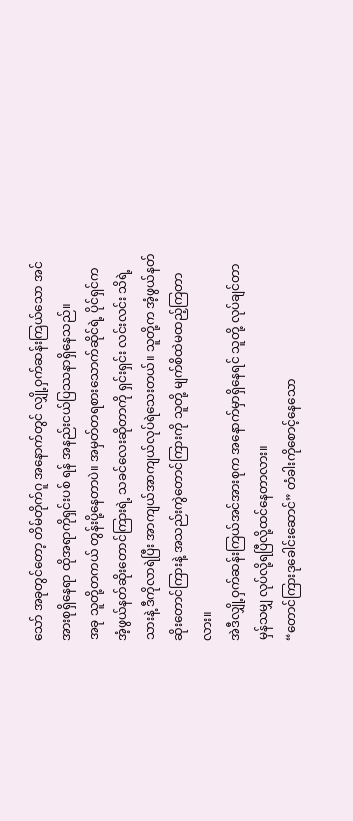သော် အခုတွင်တော့ တိမ်တိုက်ဂူ အနောက်တွင် လျှို့ဝှက်ဆန်းကြယ်သော အင်အားစုရှိနေရာ ထိုအရာကိုရှင်းပစ် ရန် အနည်းငယ်ပြဿနာရှိနေသည်။
အခု သူတို့တကယ် တွန်းပို့နေတာပဲ။ အမှတ်တရစားသောက်ဆိုင်ရဲ့ ပိုင်ရှင်က အံ့ဖွယ်နတ်ဆိုးတောင်ကြားရဲ့ သခင်လေးဆိုတာကို ရှင်းရှင်း လင်းလင်း သိရဲ့သားနဲ့ ဒီကိုလာရဲပြီး အာကျယ်အာကျယ်လုပ်ရဲသေးတယ်။ သူတို့က အံ့ဖွယ်နတ်ဆိုးတောင်ကြားနဲ့ အသည်းကွဲတောင်ကြားကို သူတို့ မျက်စိထဲမထည့်ကြတာလား။
အဲဒီလျှို့ဝှက်ဆန်းကြယ်အင်အားစုက အနောက်မှာရှိနေရင် သူတို့ လုပ်ချင်တာမှန်သမျှ လုပ်လို့ရပြီလို့ထင်နေတာလား။
“တောင်ကြားဒုခေါင်းဆောင်” တံခါးကိုစောင့်နေသော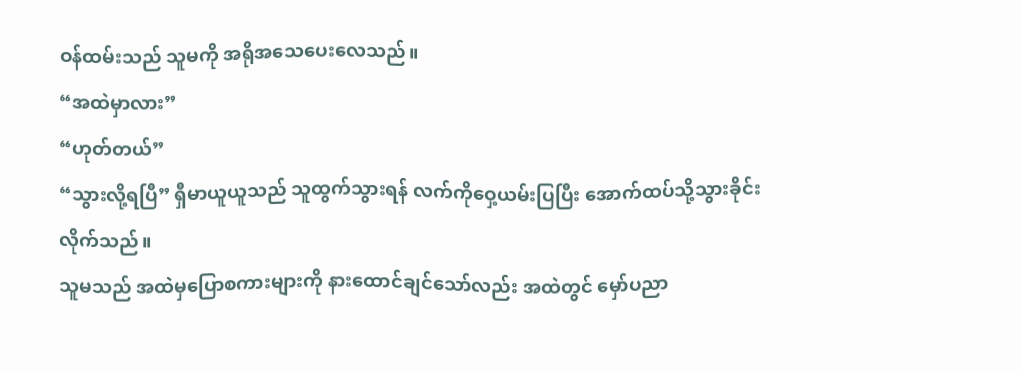ဝန်ထမ်းသည် သူမကို အရိုအသေပေးလေသည်။
“အထဲမှာလား”
“ဟုတ်တယ်”
“သွားလို့ရပြီ” ရှီမာယူယူသည် သူထွက်သွားရန် လက်ကိုဝှေ့ယမ်းပြပြီး အောက်ထပ်သို့သွားခိုင်းလိုက်သည်။
သူမသည် အထဲမှပြောစကားများကို နားထောင်ချင်သော်လည်း အထဲတွင် မှော်ပညာ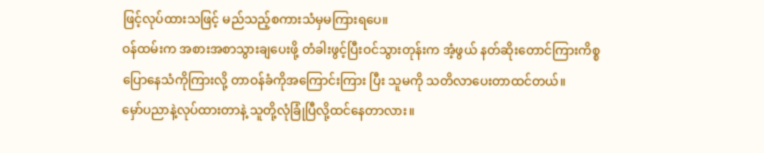ဖြင့်လုပ်ထားသဖြင့် မည်သည့်စကားသံမှမကြားရပေ။
ဝန်ထမ်းက အစားအစာသွားချပေးဖို့ တံခါးဖွင့်ပြီးဝင်သွားတုန်းက အံ့ဖွယ် နတ်ဆိုးတောင်ကြားကိစ္စ ပြောနေသံကိုကြားလို့ တာဝန်ခံကိုအကြောင်းကြား ပြီး သူမကို သတိလာပေးတာထင်တယ်။
မှော်ပညာနဲ့လုပ်ထားတာနဲ့ သူတို့လုံခြုံပြီလို့ထင်နေတာလား။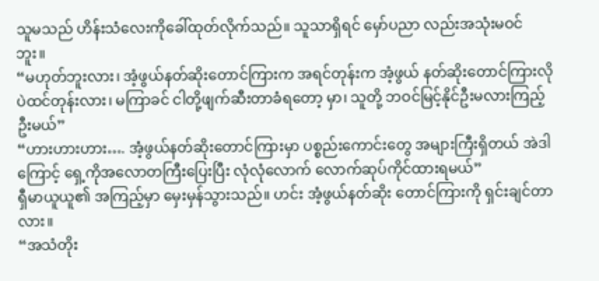သူမသည် ဟိန်းသံလေးကိုခေါ်ထုတ်လိုက်သည်။ သူသာရှိရင် မှော်ပညာ လည်းအသုံးမဝင်ဘူး။
“မဟုတ်ဘူးလား၊ အံ့ဖွယ်နတ်ဆိုးတောင်ကြားက အရင်တုန်းက အံ့ဖွယ် နတ်ဆိုးတောင်ကြားလိုပဲထင်တုန်းလား၊ မကြာခင် ငါတို့ဖျက်ဆီးတာခံရတော့ မှာ၊ သူတို့ ဘဝင်မြင့်နိုင်ဦးမလားကြည့်ဦးမယ်”
“ဟားဟားဟား…. အံ့ဖွယ်နတ်ဆိုးတောင်ကြားမှာ ပစ္စည်းကောင်းတွေ အများကြီးရှိတယ် အဲဒါကြောင့် ရှေ့ကိုအလောတကြီးပြေးပြီး လုံလုံလောက် လောက်ဆုပ်ကိုင်ထားရမယ်”
ရှီမာယူယူ၏ အကြည့်မှာ မှေးမှန်သွားသည်။ ဟင်း အံ့ဖွယ်နတ်ဆိုး တောင်ကြားကို ရှင်းချင်တာလား။
“အသံတိုး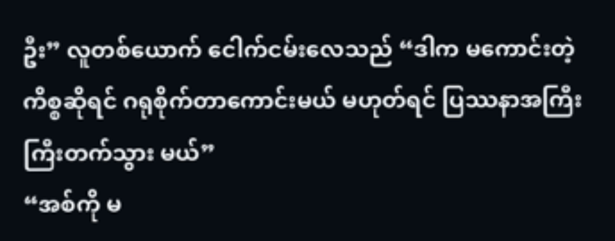ဦး” လူတစ်ယောက် ငေါက်ငမ်းလေသည် “ဒါက မကောင်းတဲ့ ကိစ္စဆိုရင် ဂရုစိုက်တာကောင်းမယ် မဟုတ်ရင် ပြဿနာအကြီးကြီးတက်သွား မယ်”
“အစ်ကို မ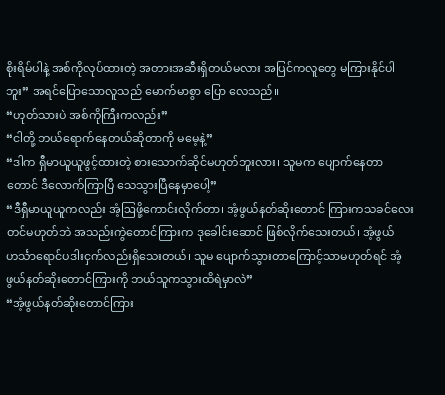စိုးရိမ်ပါနဲ့ အစ်ကိုလုပ်ထားတဲ့ အတားအဆီးရှိတယ်မလား အပြင်ကလူတွေ မကြားနိုင်ပါဘူး” အရင်ပြောသောလူသည် မောက်မာစွာ ပြော လေသည်။
“ဟုတ်သားပဲ အစ်ကိုကြီးကလည်း”
“ငါတို့ ဘယ်ရောက်နေတယ်ဆိုတာကို မမေ့နဲ့”
“ဒါက ရှီမာယူယူဖွင့်ထားတဲ့ စားသောက်ဆိုင်မဟုတ်ဘူးလား၊ သူမက ပျောက်နေတာတောင် ဒီလောက်ကြာပြီ သေသွားပြီနေမှာပေါ့”
“ဒီရှီမာယူယူကလည်း အံ့ဩဖို့ကောင်းလိုက်တာ၊ အံ့ဖွယ်နတ်ဆိုးတောင် ကြားကသခင်လေးတင်မဟုတ်ဘဲ အသည်းကွဲတောင်ကြားက ဒုခေါင်းဆောင် ဖြစ်လိုက်သေးတယ်၊ အံ့ဖွယ်ဟင်္သာရောင်ပဒါးငှက်လည်းရှိသေးတယ်၊ သူမ ပျောက်သွားတာကြောင့်သာမဟုတ်ရင် အံ့ဖွယ်နတ်ဆိုးတောင်ကြားကို ဘယ်သူကသွားထိရဲမှာလဲ”
“အံ့ဖွယ်နတ်ဆိုးတောင်ကြား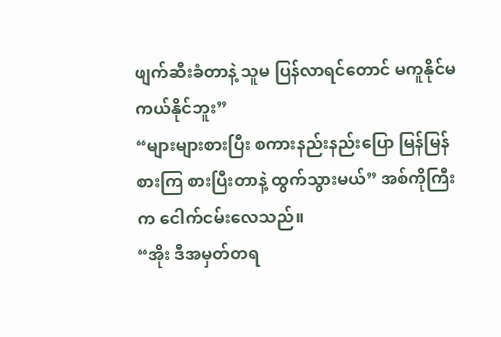ဖျက်ဆီးခံတာနဲ့ သူမ ပြန်လာရင်တောင် မကူနိုင်မကယ်နိုင်ဘူး”
“များများစားပြီး စကားနည်းနည်းပြော မြန်မြန်စားကြ စားပြီးတာနဲ့ ထွက်သွားမယ်” အစ်ကိုကြီးက ငေါက်ငမ်းလေသည်။
“အိုး ဒီအမှတ်တရ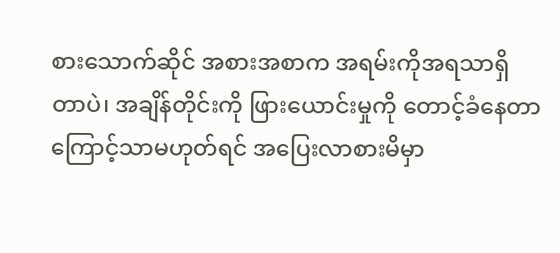စားသောက်ဆိုင် အစားအစာက အရမ်းကိုအရသာရှိ တာပဲ၊ အချိန်တိုင်းကို ဖြားယောင်းမှုကို တောင့်ခံနေတာကြောင့်သာမဟုတ်ရင် အပြေးလာစားမိမှာ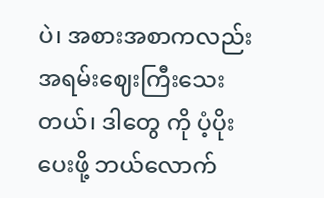ပဲ၊ အစားအစာကလည်း အရမ်းဈေးကြီးသေးတယ်၊ ဒါတွေ ကို ပံ့ပိုးပေးဖို့ ဘယ်လောက်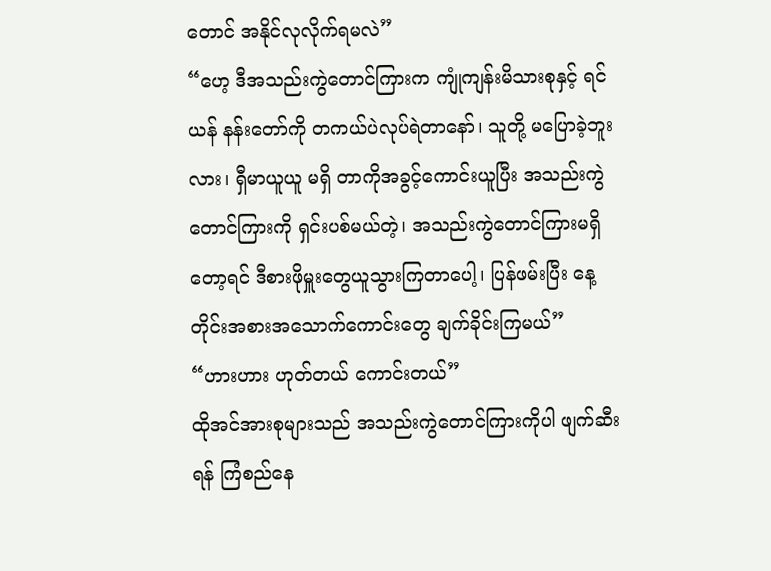တောင် အနိုင်လုလိုက်ရမလဲ”
“ဟေ့ ဒီအသည်းကွဲတောင်ကြားက ကျုံကျန်းမိသားစုနှင့် ရင်ယန် နန်းတော်ကို တကယ်ပဲလုပ်ရဲတာနော်၊ သူတို့ မပြောခဲ့ဘူးလား၊ ရှီမာယူယူ မရှိ တာကိုအခွင့်ကောင်းယူပြီး အသည်းကွဲတောင်ကြားကို ရှင်းပစ်မယ်တဲ့၊ အသည်းကွဲတောင်ကြားမရှိတော့ရင် ဒီစားဖိုမှူးတွေယူသွားကြတာပေါ့၊ ပြန်ဖမ်းပြီး နေ့တိုင်းအစားအသောက်ကောင်းတွေ ချက်ခိုင်းကြမယ်”
“ဟားဟား ဟုတ်တယ် ကောင်းတယ်”
ထိုအင်အားစုများသည် အသည်းကွဲတောင်ကြားကိုပါ ဖျက်ဆီးရန် ကြံစည်နေ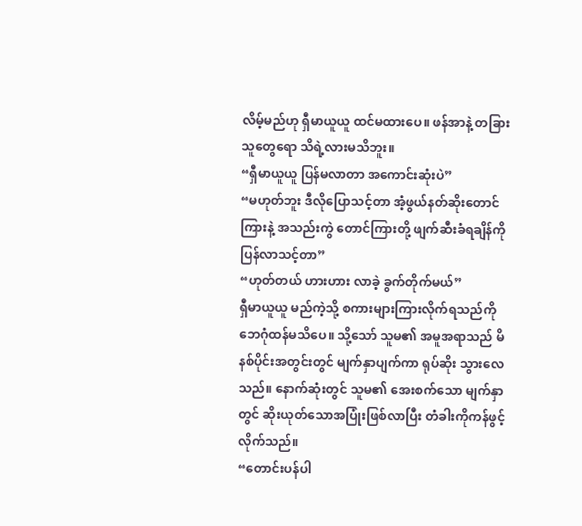လိမ့်မည်ဟု ရှီမာယူယူ ထင်မထားပေ။ ဖန်အာနဲ့ တခြားသူတွေရော သိရဲ့လားမသိဘူး။
“ရှီမာယူယူ ပြန်မလာတာ အကောင်းဆုံးပဲ”
“မဟုတ်ဘူး ဒီလိုပြောသင့်တာ အံ့ဖွယ်နတ်ဆိုးတောင်ကြားနဲ့ အသည်းကွဲ တောင်ကြားတို့ ဖျက်ဆီးခံရချိန်ကို ပြန်လာသင့်တာ”
“ဟုတ်တယ် ဟားဟား လာခဲ့ ခွက်တိုက်မယ်”
ရှီမာယူယူ မည်ကဲ့သို့ စကားများကြားလိုက်ရသည်ကို ဘေဂုံထန်မသိပေ။ သို့သော် သူမ၏ အမူအရာသည် မိနစ်ပိုင်းအတွင်းတွင် မျက်နှာပျက်ကာ ရုပ်ဆိုး သွားလေသည်။ နောက်ဆုံးတွင် သူမ၏ အေးစက်သော မျက်နှာတွင် ဆိုးယုတ်သောအပြုံးဖြစ်လာပြီး တံခါးကိုကန်ဖွင့်လိုက်သည်။
“တောင်းပန်ပါ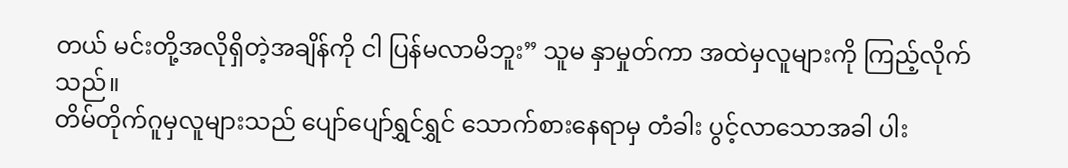တယ် မင်းတို့အလိုရှိတဲ့အချိန်ကို ငါ ပြန်မလာမိဘူး” သူမ နှာမှုတ်ကာ အထဲမှလူများကို ကြည့်လိုက်သည်။
တိမ်တိုက်ဂူမှလူများသည် ပျော်ပျော်ရွှင်ရွှင် သောက်စားနေရာမှ တံခါး ပွင့်လာသောအခါ ပါး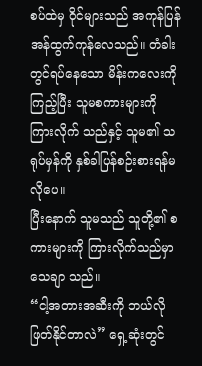စပ်ထဲမှ ဝိုင်များသည် အကုန်ပြန်အန်ထွက်ကုန်လေသည်။ တံခါးတွင်ရပ်နေသော မိန်းကလေးကိုကြည့်ပြီး သူမစကားများကို ကြားလိုက် သည်နှင့် သူမ၏ သရုပ်မှန်ကို နှစ်ခါပြန်စဉ်းစားရန်မလိုပေ။
ပြီးနောက် သူမသည် သူတို့၏ စကားများကို ကြားလိုက်သည်မှာ သေချာ သည်။
“ငါ့အတားအဆီးကို ဘယ်လိုဖြတ်နိုင်တာလဲ” ရှေ့ဆုံးတွင်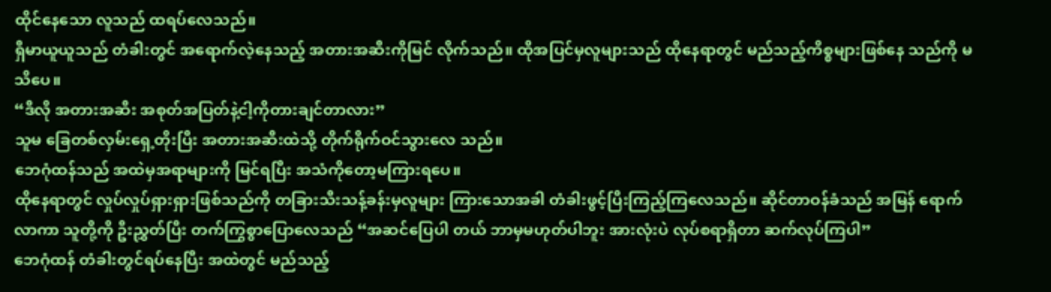ထိုင်နေသော လူသည် ထရပ်လေသည်။
ရှီမာယူယူသည် တံခါးတွင် အရောက်လဲ့နေသည့် အတားအဆီးကိုမြင် လိုက်သည်။ ထိုအပြင်မှလူများသည် ထိုနေရာတွင် မည်သည့်ကိစ္စများဖြစ်နေ သည်ကို မသိပေ။
“ဒီလို အတားအဆီး အစုတ်အပြတ်နဲ့ငါ့ကိုတားချင်တာလား”
သူမ ခြေတစ်လှမ်းရှေ့တိုးပြီး အတားအဆီးထဲသို့ တိုက်ရိုက်ဝင်သွားလေ သည်။
ဘေဂုံထန်သည် အထဲမှအရာများကို မြင်ရပြီး အသံကိုတော့မကြားရပေ။
ထိုနေရာတွင် လှုပ်လှုပ်ရှားရှားဖြစ်သည်ကို တခြားသီးသန့်ခန်းမှလူများ ကြားသောအခါ တံခါးဖွင့်ပြီးကြည့်ကြလေသည်။ ဆိုင်တာဝန်ခံသည် အမြန် ရောက်လာကာ သူတို့ကို ဦးညွှတ်ပြီး တက်ကြွစွာပြောလေသည် “အဆင်ပြေပါ တယ် ဘာမှမဟုတ်ပါဘူး အားလုံးပဲ လုပ်စရာရှိတာ ဆက်လုပ်ကြပါ”
ဘေဂုံထန် တံခါးတွင်ရပ်နေပြီး အထဲတွင် မည်သည့်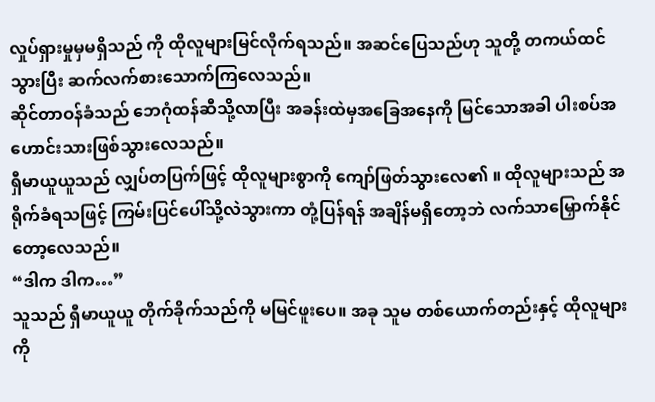လှုပ်ရှားမှုမှမရှိသည် ကို ထိုလူများမြင်လိုက်ရသည်။ အဆင်ပြေသည်ဟု သူတို့ တကယ်ထင်သွားပြီး ဆက်လက်စားသောက်ကြလေသည်။
ဆိုင်တာဝန်ခံသည် ဘေဂုံထန်ဆီသို့လာပြီး အခန်းထဲမှအခြေအနေကို မြင်သောအခါ ပါးစပ်အဟောင်းသားဖြစ်သွားလေသည်။
ရှီမာယူယူသည် လျှပ်တပြက်ဖြင့် ထိုလူများစွာကို ကျော်ဖြတ်သွားလေ၏ ။ ထိုလူများသည် အရိုက်ခံရသဖြင့် ကြမ်းပြင်ပေါ်သို့လဲသွားကာ တုံ့ပြန်ရန် အချိန်မရှိတော့ဘဲ လက်သာမြှောက်နိုင်တော့လေသည်။
“ဒါက ဒါက…”
သူသည် ရှီမာယူယူ တိုက်ခိုက်သည်ကို မမြင်ဖူးပေ။ အခု သူမ တစ်ယောက်တည်းနှင့် ထိုလူများကို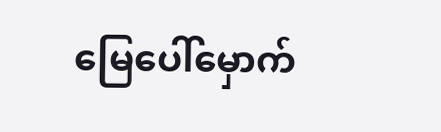မြေပေါ်မှောက်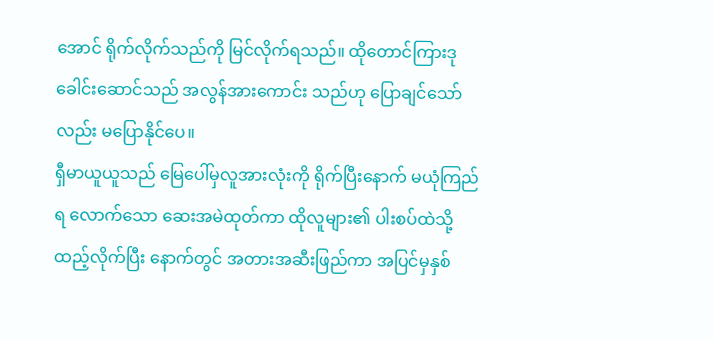အောင် ရိုက်လိုက်သည်ကို မြင်လိုက်ရသည်။ ထိုတောင်ကြားဒုခေါင်းဆောင်သည် အလွန်အားကောင်း သည်ဟု ပြောချင်သော်လည်း မပြောနိုင်ပေ။
ရှီမာယူယူသည် မြေပေါ်မှလူအားလုံးကို ရိုက်ပြီးနောက် မယုံကြည်ရ လောက်သော ဆေးအမဲထုတ်ကာ ထိုလူများ၏ ပါးစပ်ထဲသို့ထည့်လိုက်ပြီး နောက်တွင် အတားအဆီးဖြည်ကာ အပြင်မှနှစ်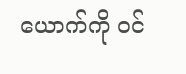ယောက်ကို ဝင်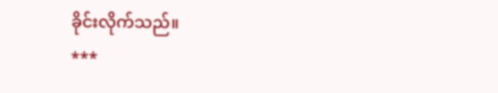ခိုင်းလိုက်သည်။
***